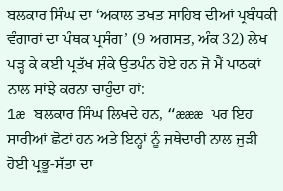ਬਲਕਾਰ ਸਿੰਘ ਦਾ ‘ਅਕਾਲ ਤਖਤ ਸਾਹਿਬ ਦੀਆਂ ਪ੍ਰਬੰਧਕੀ ਵੰਗਾਰਾਂ ਦਾ ਪੰਥਕ ਪ੍ਰਸੰਗ’ (9 ਅਗਸਤ, ਅੰਕ 32) ਲੇਖ ਪੜ੍ਹ ਕੇ ਕਈ ਪ੍ਰਤੱਖ ਸ਼ੰਕੇ ਉਤਪੰਨ ਹੋਏ ਹਨ ਜੋ ਮੈਂ ਪਾਠਕਾਂ ਨਾਲ ਸਾਂਝੇ ਕਰਨਾ ਚਾਹੁੰਦਾ ਹਾਂ:
1æ ਬਲਕਾਰ ਸਿੰਘ ਲਿਖਦੇ ਹਨ, “æææ ਪਰ ਇਹ ਸਾਰੀਆਂ ਛੋਟਾਂ ਹਨ ਅਤੇ ਇਨ੍ਹਾਂ ਨੂੰ ਜਥੇਦਾਰੀ ਨਾਲ ਜੁੜੀ ਹੋਈ ਪ੍ਰਭੂ-ਸੱਤਾ ਦਾ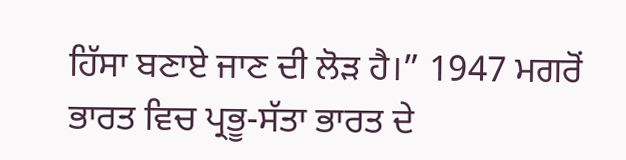ਹਿੱਸਾ ਬਣਾਏ ਜਾਣ ਦੀ ਲੋੜ ਹੈ।” 1947 ਮਗਰੋਂ ਭਾਰਤ ਵਿਚ ਪ੍ਰਭੂ-ਸੱਤਾ ਭਾਰਤ ਦੇ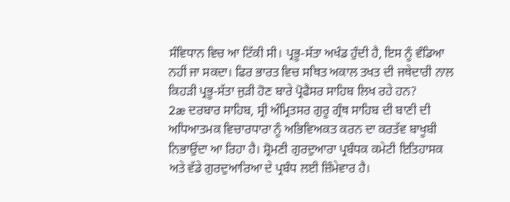ਸੰਵਿਧਾਨ ਵਿਚ ਆ ਟਿੱਕੀ ਸੀ। ਪ੍ਰਭੂ-ਸੱਤਾ ਅਖੰਡ ਹੁੰਦੀ ਹੈ, ਇਸ ਨੂੰ ਵੰਡਿਆ ਨਹੀਂ ਜਾ ਸਕਦਾ। ਫਿਰ ਭਾਰਤ ਵਿਚ ਸਥਿਤ ਅਕਾਲ ਤਖਤ ਦੀ ਜਥੇਦਾਰੀ ਨਾਲ ਕਿਹੜੀ ਪ੍ਰਭੂ-ਸੱਤਾ ਜੁੜੀ ਹੋਣ ਬਾਰੇ ਪ੍ਰੋਫੈਸਰ ਸਾਹਿਬ ਲਿਖ ਰਹੇ ਹਨ?
2æ ਦਰਬਾਰ ਸਾਹਿਬ, ਸ੍ਰੀ ਅੰਮ੍ਰਿਤਸਰ ਗੁਰੂ ਗ੍ਰੰਥ ਸਾਹਿਬ ਦੀ ਬਾਣੀ ਦੀ ਅਧਿਆਤਮਕ ਵਿਚਾਰਧਾਰਾ ਨੂੰ ਅਭਿਵਿਅਕਤ ਕਰਨ ਦਾ ਕਰਤੱਵ ਬਾਖੂਬੀ ਨਿਭਾਉਂਦਾ ਆ ਰਿਹਾ ਹੈ। ਸ਼੍ਰੋਮਣੀ ਗੁਰਦੁਆਰਾ ਪ੍ਰਬੰਧਕ ਕਮੇਟੀ ਇਤਿਹਾਸਕ ਅਤੇ ਵੱਡੇ ਗੁਰਦੁਆਰਿਆ ਦੇ ਪ੍ਰਬੰਧ ਲਈ ਜ਼ਿੰਮੇਵਾਰ ਹੈ।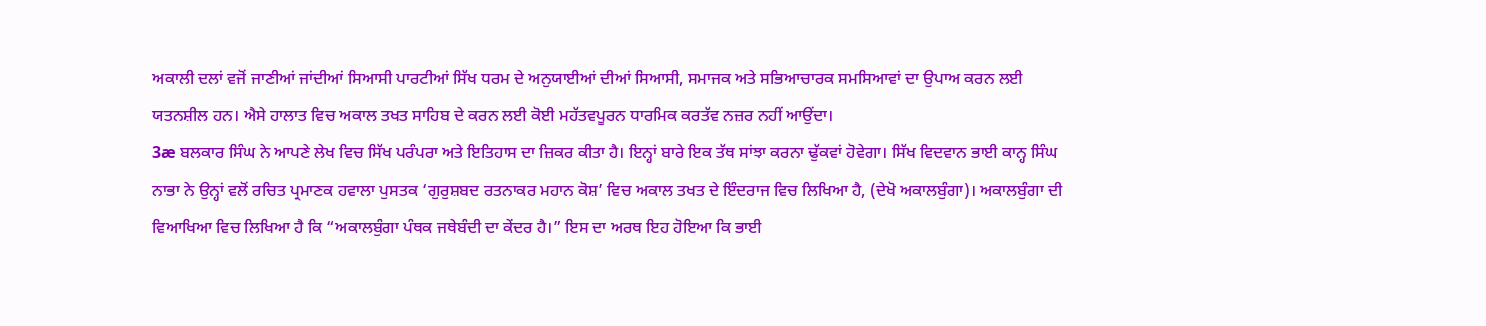ਅਕਾਲੀ ਦਲਾਂ ਵਜੋਂ ਜਾਣੀਆਂ ਜਾਂਦੀਆਂ ਸਿਆਸੀ ਪਾਰਟੀਆਂ ਸਿੱਖ ਧਰਮ ਦੇ ਅਨੁਯਾਈਆਂ ਦੀਆਂ ਸਿਆਸੀ, ਸਮਾਜਕ ਅਤੇ ਸਭਿਆਚਾਰਕ ਸਮਸਿਆਵਾਂ ਦਾ ਉਪਾਅ ਕਰਨ ਲਈ ਯਤਨਸ਼ੀਲ ਹਨ। ਐਸੇ ਹਾਲਾਤ ਵਿਚ ਅਕਾਲ ਤਖਤ ਸਾਹਿਬ ਦੇ ਕਰਨ ਲਈ ਕੋਈ ਮਹੱਤਵਪੂਰਨ ਧਾਰਮਿਕ ਕਰਤੱਵ ਨਜ਼ਰ ਨਹੀਂ ਆਉਂਦਾ।
3æ ਬਲਕਾਰ ਸਿੰਘ ਨੇ ਆਪਣੇ ਲੇਖ ਵਿਚ ਸਿੱਖ ਪਰੰਪਰਾ ਅਤੇ ਇਤਿਹਾਸ ਦਾ ਜ਼ਿਕਰ ਕੀਤਾ ਹੈ। ਇਨ੍ਹਾਂ ਬਾਰੇ ਇਕ ਤੱਥ ਸਾਂਝਾ ਕਰਨਾ ਢੁੱਕਵਾਂ ਹੋਵੇਗਾ। ਸਿੱਖ ਵਿਦਵਾਨ ਭਾਈ ਕਾਨ੍ਹ ਸਿੰਘ ਨਾਭਾ ਨੇ ਉਨ੍ਹਾਂ ਵਲੋਂ ਰਚਿਤ ਪ੍ਰਮਾਣਕ ਹਵਾਲਾ ਪੁਸਤਕ ‘ਗੁਰੁਸ਼ਬਦ ਰਤਨਾਕਰ ਮਹਾਨ ਕੋਸ਼’ ਵਿਚ ਅਕਾਲ ਤਖਤ ਦੇ ਇੰਦਰਾਜ ਵਿਚ ਲਿਖਿਆ ਹੈ, (ਦੇਖੋ ਅਕਾਲਬੁੰਗਾ)। ਅਕਾਲਬੁੰਗਾ ਦੀ ਵਿਆਖਿਆ ਵਿਚ ਲਿਖਿਆ ਹੈ ਕਿ “ਅਕਾਲਬੁੰਗਾ ਪੰਥਕ ਜਥੇਬੰਦੀ ਦਾ ਕੇਂਦਰ ਹੈ।” ਇਸ ਦਾ ਅਰਥ ਇਹ ਹੋਇਆ ਕਿ ਭਾਈ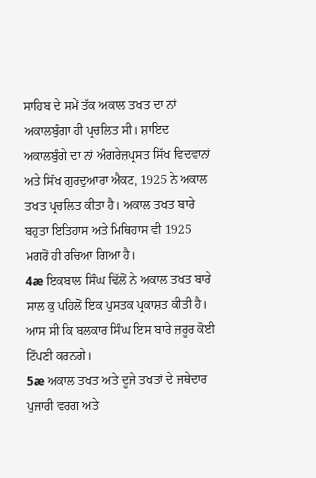ਸਾਹਿਬ ਦੇ ਸਮੇਂ ਤੱਕ ਅਕਾਲ ਤਖਤ ਦਾ ਨਾਂ ਅਕਾਲਬੁੰਗਾ ਹੀ ਪ੍ਰਚਲਿਤ ਸੀ। ਸ਼ਾਇਦ ਅਕਾਲਬੁੰਗੇ ਦਾ ਨਾਂ ਅੰਗਰੇਜ਼ਪ੍ਰਸਤ ਸਿੱਖ ਵਿਦਵਾਨਾਂ ਅਤੇ ਸਿੱਖ ਗੁਰਦੁਆਰਾ ਐਕਟ, 1925 ਨੇ ਅਕਾਲ ਤਖਤ ਪ੍ਰਚਲਿਤ ਕੀਤਾ ਹੈ। ਅਕਾਲ ਤਖਤ ਬਾਰੇ ਬਹੁਤਾ ਇਤਿਹਾਸ ਅਤੇ ਮਿਥਿਹਾਸ ਵੀ 1925 ਮਗਰੋਂ ਹੀ ਰਚਿਆ ਗਿਆ ਹੈ।
4æ ਇਕਬਾਲ ਸਿੰਘ ਢਿੱਲੋਂ ਨੇ ਅਕਾਲ ਤਖਤ ਬਾਰੇ ਸਾਲ ਕੁ ਪਹਿਲੋਂ ਇਕ ਪੁਸਤਕ ਪ੍ਰਕਾਸ਼ਤ ਕੀਤੀ ਹੈ। ਆਸ ਸੀ ਕਿ ਬਲਕਾਰ ਸਿੰਘ ਇਸ ਬਾਰੇ ਜ਼ਰੂਰ ਕੋਈ ਟਿੱਪਣੀ ਕਰਨਗੇ।
5æ ਅਕਾਲ ਤਖਤ ਅਤੇ ਦੂਜੇ ਤਖਤਾਂ ਦੇ ਜਥੇਦਾਰ ਪੁਜਾਰੀ ਵਰਗ ਅਤੇ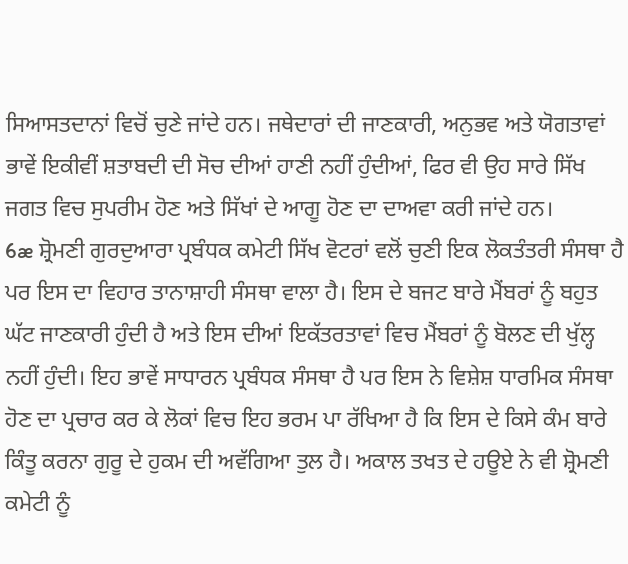ਸਿਆਸਤਦਾਨਾਂ ਵਿਚੋਂ ਚੁਣੇ ਜਾਂਦੇ ਹਨ। ਜਥੇਦਾਰਾਂ ਦੀ ਜਾਣਕਾਰੀ, ਅਨੁਭਵ ਅਤੇ ਯੋਗਤਾਵਾਂ ਭਾਵੇਂ ਇਕੀਵੀਂ ਸ਼ਤਾਬਦੀ ਦੀ ਸੋਚ ਦੀਆਂ ਹਾਣੀ ਨਹੀਂ ਹੁੰਦੀਆਂ, ਫਿਰ ਵੀ ਉਹ ਸਾਰੇ ਸਿੱਖ ਜਗਤ ਵਿਚ ਸੁਪਰੀਮ ਹੋਣ ਅਤੇ ਸਿੱਖਾਂ ਦੇ ਆਗੂ ਹੋਣ ਦਾ ਦਾਅਵਾ ਕਰੀ ਜਾਂਦੇ ਹਨ।
6æ ਸ਼੍ਰੋਮਣੀ ਗੁਰਦੁਆਰਾ ਪ੍ਰਬੰਧਕ ਕਮੇਟੀ ਸਿੱਖ ਵੋਟਰਾਂ ਵਲੋਂ ਚੁਣੀ ਇਕ ਲੋਕਤੰਤਰੀ ਸੰਸਥਾ ਹੈ ਪਰ ਇਸ ਦਾ ਵਿਹਾਰ ਤਾਨਾਸ਼ਾਹੀ ਸੰਸਥਾ ਵਾਲਾ ਹੈ। ਇਸ ਦੇ ਬਜਟ ਬਾਰੇ ਮੈਂਬਰਾਂ ਨੂੰ ਬਹੁਤ ਘੱਟ ਜਾਣਕਾਰੀ ਹੁੰਦੀ ਹੈ ਅਤੇ ਇਸ ਦੀਆਂ ਇਕੱਤਰਤਾਵਾਂ ਵਿਚ ਮੈਂਬਰਾਂ ਨੂੰ ਬੋਲਣ ਦੀ ਖੁੱਲ੍ਹ ਨਹੀਂ ਹੁੰਦੀ। ਇਹ ਭਾਵੇਂ ਸਾਧਾਰਨ ਪ੍ਰਬੰਧਕ ਸੰਸਥਾ ਹੈ ਪਰ ਇਸ ਨੇ ਵਿਸ਼ੇਸ਼ ਧਾਰਮਿਕ ਸੰਸਥਾ ਹੋਣ ਦਾ ਪ੍ਰਚਾਰ ਕਰ ਕੇ ਲੋਕਾਂ ਵਿਚ ਇਹ ਭਰਮ ਪਾ ਰੱਖਿਆ ਹੈ ਕਿ ਇਸ ਦੇ ਕਿਸੇ ਕੰਮ ਬਾਰੇ ਕਿੰਤੂ ਕਰਨਾ ਗੁਰੂ ਦੇ ਹੁਕਮ ਦੀ ਅਵੱਗਿਆ ਤੁਲ ਹੈ। ਅਕਾਲ ਤਖਤ ਦੇ ਹਊਏ ਨੇ ਵੀ ਸ਼੍ਰੋਮਣੀ ਕਮੇਟੀ ਨੂੰ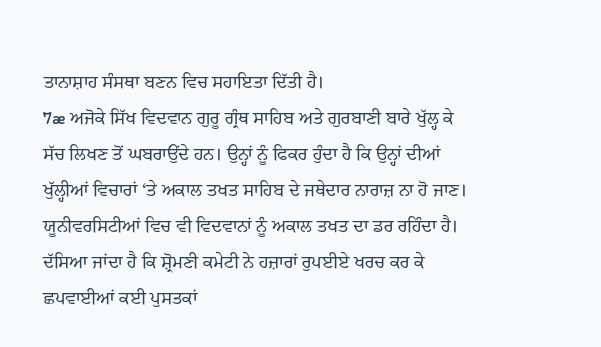ਤਾਨਾਸ਼ਾਹ ਸੰਸਥਾ ਬਣਨ ਵਿਚ ਸਹਾਇਤਾ ਦਿੱਤੀ ਹੈ।
7æ ਅਜੋਕੇ ਸਿੱਖ ਵਿਦਵਾਨ ਗੁਰੂ ਗ੍ਰੰਥ ਸਾਹਿਬ ਅਤੇ ਗੁਰਬਾਣੀ ਬਾਰੇ ਖੁੱਲ੍ਹ ਕੇ ਸੱਚ ਲਿਖਣ ਤੋਂ ਘਬਰਾਉਂਦੇ ਹਨ। ਉਨ੍ਹਾਂ ਨੂੰ ਫਿਕਰ ਹੁੰਦਾ ਹੈ ਕਿ ਉਨ੍ਹਾਂ ਦੀਆਂ ਖੁੱਲ੍ਹੀਆਂ ਵਿਚਾਰਾਂ ‘ਤੇ ਅਕਾਲ ਤਖਤ ਸਾਹਿਬ ਦੇ ਜਥੇਦਾਰ ਨਾਰਾਜ਼ ਨਾ ਹੋ ਜਾਣ। ਯੂਨੀਵਰਸਿਟੀਆਂ ਵਿਚ ਵੀ ਵਿਦਵਾਨਾਂ ਨੂੰ ਅਕਾਲ ਤਖਤ ਦਾ ਡਰ ਰਹਿੰਦਾ ਹੈ। ਦੱਸਿਆ ਜਾਂਦਾ ਹੈ ਕਿ ਸ਼੍ਰੋਮਣੀ ਕਮੇਟੀ ਨੇ ਹਜ਼ਾਰਾਂ ਰੁਪਈਏ ਖਰਚ ਕਰ ਕੇ ਛਪਵਾਈਆਂ ਕਈ ਪੁਸਤਕਾਂ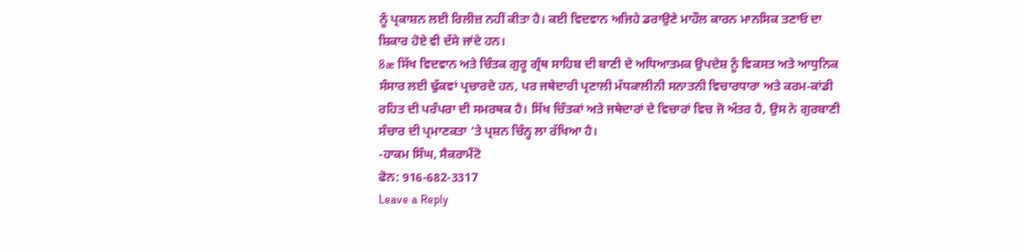ਨੂੰ ਪ੍ਰਕਾਸ਼ਨ ਲਈ ਰਿਲੀਜ਼ ਨਹੀਂ ਕੀਤਾ ਹੈ। ਕਈ ਵਿਦਵਾਨ ਅਜਿਹੇ ਡਰਾਉਣੇ ਮਾਹੌਲ ਕਾਰਨ ਮਾਨਸਿਕ ਤਣਾਓ ਦਾ ਸ਼ਿਕਾਰ ਹੋਏ ਵੀ ਦੱਸੇ ਜਾਂਦੇ ਹਨ।
8æ ਸਿੱਖ ਵਿਦਵਾਨ ਅਤੇ ਚਿੰਤਕ ਗੁਰੂ ਗ੍ਰੰਥ ਸਾਹਿਬ ਦੀ ਬਾਣੀ ਦੇ ਅਧਿਆਤਮਕ ਉਪਦੇਸ਼ ਨੂੰ ਵਿਕਸਤ ਅਤੇ ਆਧੁਨਿਕ ਸੰਸਾਰ ਲਈ ਢੁੱਕਵਾਂ ਪ੍ਰਚਾਰਦੇ ਹਨ, ਪਰ ਜਥੇਦਾਰੀ ਪ੍ਰਣਾਲੀ ਮੱਧਕਾਲੀਨੀ ਸਨਾਤਨੀ ਵਿਚਾਰਧਾਰਾ ਅਤੇ ਕਰਮ-ਕਾਂਡੀ ਰਹਿਤ ਦੀ ਪਰੰਪਰਾ ਦੀ ਸਮਰਥਕ ਹੈ। ਸਿੱਖ ਚਿੰਤਕਾਂ ਅਤੇ ਜਥੇਦਾਰਾਂ ਦੇ ਵਿਚਾਰਾਂ ਵਿਚ ਜੋ ਅੰਤਰ ਹੈ, ਉਸ ਨੇ ਗੁਰਬਾਣੀ ਸੰਚਾਰ ਦੀ ਪ੍ਰਮਾਣਕਤਾ ‘ਤੇ ਪ੍ਰਸ਼ਨ ਚਿੰਨ੍ਹ ਲਾ ਰੱਖਿਆ ਹੈ।
-ਹਾਕਮ ਸਿੰਘ, ਸੈਕਰਾਮੈਂਟੋ
ਫੋਨ: 916-682-3317
Leave a Reply